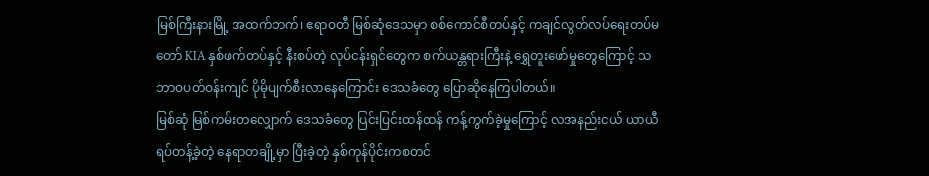မြစ်ကြီးနားမြို့ အထက်ဘက်၊ ဧရာဝတီ မြစ်ဆုံဒေသမှာ စစ်ကောင်စီတပ်နှင့် ကချင်လွတ်လပ်ရေးတပ်မတော် KIA နှစ်ဖက်တပ်နှင့် နီးစပ်တဲ့ လုပ်ငန်းရှင်တွေက စက်ယန္တရားကြီးနဲ့ ရွှေတူးဖော်မှုတွေကြောင့် သဘာဝပတ်ဝန်းကျင် ပိုမိုပျက်စီးလာနေကြောင်း ဒေသခံတွေ ပြောဆိုနေကြပါတယ်။
မြစ်ဆုံ မြစ်ကမ်းတလျှောက် ဒေသခံတွေ ပြင်းပြင်းထန်ထန် ကန့်ကွက်ခဲ့မှုကြောင့် လအနည်းငယ် ယာယီရပ်တန့်ခဲ့တဲ့ နေရာတချို့မှာ ပြီးခဲ့တဲ့ နှစ်ကုန်ပိုင်းကစတင်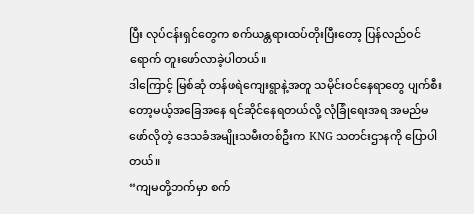ပြီး လုပ်ငန်းရှင်တွေက စက်ယန္တရားထပ်တိုးပြီးတော့ ပြန်လည်ဝင်ရောက် တူးဖော်လာခဲ့ပါတယ်။
ဒါကြောင့် မြစ်ဆုံ တန်ဖရဲကျေးရွာနဲ့အတူ သမိုင်းဝင်နေရာတွေ ပျက်စီးတော့မယ့်အခြေအနေ ရင်ဆိုင်နေရတယ်လို့ လုံခြုံရေးအရ အမည်မဖော်လိုတဲ့ ဒေသခံအမျိုးသမီးတစ်ဦးက KNG သတင်းဌာနကို ပြောပါတယ်။
“ကျမတို့ဘက်မှာ စက်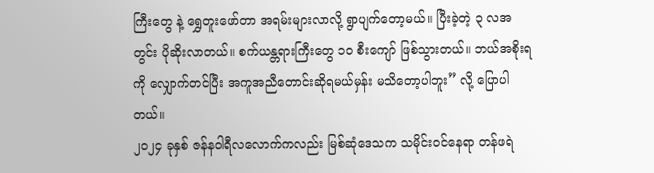ကြီးတွေ နဲ့ ရွှေတူးဖော်တာ အရမ်းများလာလို့ ရွာပျက်တော့မယ်။ ပြီးခဲ့တဲ့ ၃ လအတွင်း ပိုဆိုးလာတယ်။ စက်ယန္တရားကြီးတွေ ၁၀ စီးကျော် ဖြစ်သွားတယ်။ ဘယ်အစိုးရကို လျှောက်တင်ပြီး အကူအညီတောင်းဆိုရမယ်မှန်း မသိတော့ပါဘူး” လို့ ပြောပါတယ်။
၂၀၂၄ ခုနှစ် ဇန်နဝါရီလလောက်ကလည်း မြစ်ဆုံဒေသက သမိုင်းဝင်နေရာ တန်ဖရဲ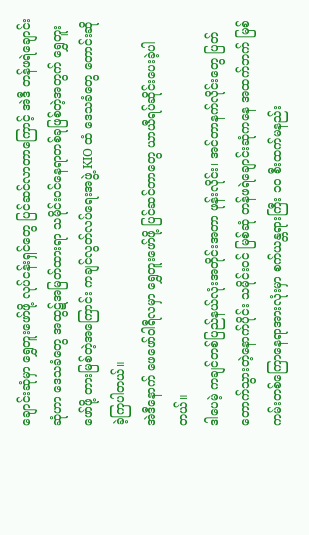ချောင်းဆုံမှာ ရွှေတူးဖော်ဖို့ လုပ်ငန်းရှင်တွေ ပြင်ဆင်လာတာကြောင့် အဲဒီ တန်ဖရဲချောင်းဆုံဟာ ဒေသခံတွေ အထွဋ်အမြတ်ထားရာ သမိုင်းဝင်နေရာတစ်ခုဖြစ်တဲ့အတွက် ရွှေတူးဖော်ဖို့ တားမြစ်တဲ့အကြောင်း ကချင်လွတ်လပ်ရေးအဖွဲ့ KIO ထံ ဒေသခံတွေ တောင်းဆိုခဲ့ကြပါတယ်။
အဲဒီနောက် ဖေဖော်ဝါရီလမှာ ရွှေတူးဖော်ဖို့ ပြင်ဆင်တာတွေ ယာယီရပ်ဆိုင်းပေးခဲ့ပါတယ်။
ဒါပေမဲ့ ကချင်တစ်ပြည်နယ်လုံးအတိုင်းအတာ ဖုန်းလိုင်း၊ အင်တာနက်လိုင်းတွေ ပြတ်တောက်သွားတဲ့နောက်ပိုင်း သမိုင်းဝင် မြစ်ဆုံ တန်ဖရဲချောင်းဆုံကနေ အထက်ဘက် မြစ်ကမ်းတစ်ကြောနေရာအားလုံးမှာ စက်ယန္တရားကြီး ၁၀ စီးထက်မနည်း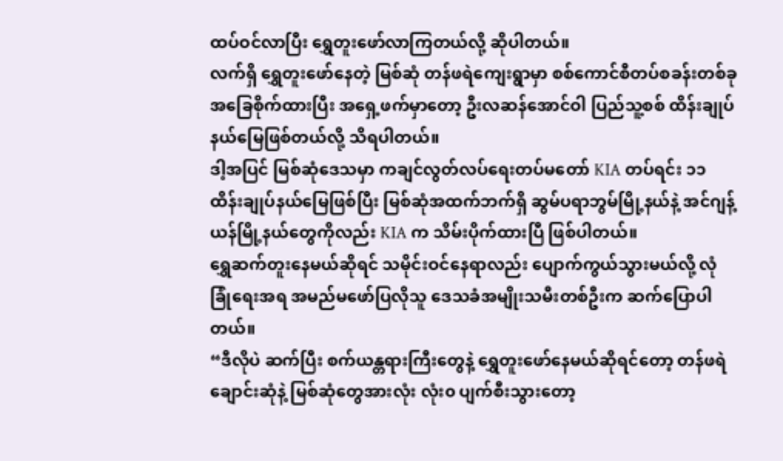ထပ်ဝင်လာပြီး ရွှေတူးဖော်လာကြတယ်လို့ ဆိုပါတယ်။
လက်ရှိ ရွှေတူးဖော်နေတဲ့ မြစ်ဆုံ တန်ဖရဲကျေးရွာမှာ စစ်ကောင်စီတပ်စခန်းတစ်ခု အခြေစိုက်ထားပြီး အရှေ့ဖက်မှာတော့ ဦးလဆန်အောင်ဝါ ပြည်သူ့စစ် ထိန်းချုပ်နယ်မြေဖြစ်တယ်လို့ သိရပါတယ်။
ဒါ့အပြင် မြစ်ဆုံဒေသမှာ ကချင်လွတ်လပ်ရေးတပ်မတော် KIA တပ်ရင်း ၁၁ ထိန်းချုပ်နယ်မြေဖြစ်ပြီး မြစ်ဆုံအထက်ဘက်ရှိ ဆွမ်ပရာဘွမ်မြို့နယ်နဲ့ အင်ဂျန့်ယန်မြို့နယ်တွေကိုလည်း KIA က သိမ်းပိုက်ထားပြီ ဖြစ်ပါတယ်။
ရွှေဆက်တူးနေမယ်ဆိုရင် သမိုင်းဝင်နေရာလည်း ပျောက်ကွယ်သွားမယ်လို့ လုံခြုံရေးအရ အမည်မဖော်ပြလိုသူ ဒေသခံအမျိုးသမီးတစ်ဦးက ဆက်ပြောပါတယ်။
“ဒီလိုပဲ ဆက်ပြီး စက်ယန္တရားကြီးတွေနဲ့ ရွှေတူးဖော်နေမယ်ဆိုရင်တော့ တန်ဖရဲချောင်းဆုံနဲ့ မြစ်ဆုံတွေအားလုံး လုံး၀ ပျက်စီးသွားတော့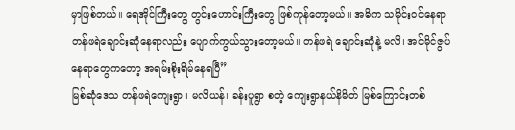မှာဖြစ်တယ်။ ရေအိုင်ကြီးတွေ တွင်းဟောင်းကြီးတွေ ဖြစ်ကုန်တော့မယ်။ အဓိက သမိုင်းဝင်နေရာ တန်ဖရဲချောင်းဆုံနေရာလည်း ပျောက်ကွယ်သွားတော့မယ်။ တန်ဖရဲ ချောင်းဆုံနဲ့ မလိ၊ အင်မိုင်ဇွပ် နေရာတွေကတော့ အရမ်းစိုးရိမ်နေရပြီ”
မြစ်ဆုံဒေသ တန်ဖရဲကျေးရွာ၊ မလိယန်၊ ခန်းပူရွာ စတဲ့ ကျေးရွာနယ်နိမိတ် မြစ်ကြောင်းတစ်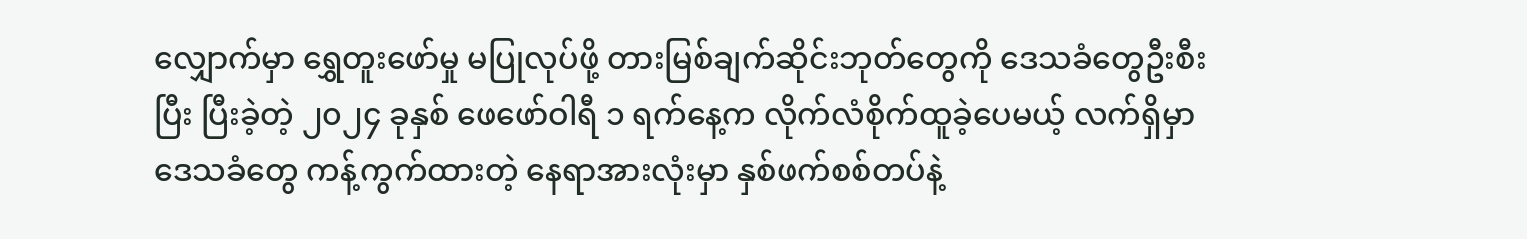လျှောက်မှာ ရွှေတူးဖော်မှု မပြုလုပ်ဖို့ တားမြစ်ချက်ဆိုင်းဘုတ်တွေကို ဒေသခံတွေဦးစီးပြီး ပြီးခဲ့တဲ့ ၂၀၂၄ ခုနှစ် ဖေဖော်ဝါရီ ၁ ရက်နေ့က လိုက်လံစိုက်ထူခဲ့ပေမယ့် လက်ရှိမှာ ဒေသခံတွေ ကန့်ကွက်ထားတဲ့ နေရာအားလုံးမှာ နှစ်ဖက်စစ်တပ်နဲ့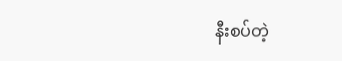နီးစပ်တဲ့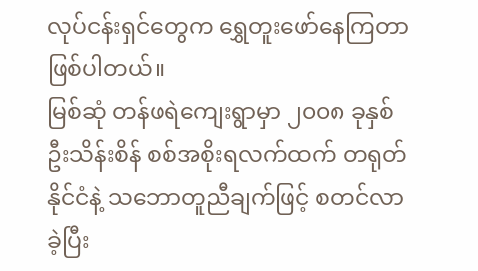လုပ်ငန်းရှင်တွေက ရွှေတူးဖော်နေကြတာ ဖြစ်ပါတယ်။
မြစ်ဆုံ တန်ဖရဲကျေးရွာမှာ ၂၀၀၈ ခုနှစ် ဦးသိန်းစိန် စစ်အစိုးရလက်ထက် တရုတ်နိုင်ငံနဲ့ သဘောတူညီချက်ဖြင့် စတင်လာခဲ့ပြီး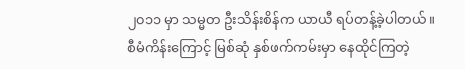၂၀၁၁ မှာ သမ္မတ ဦးသိန်းစိန်က ယာယီ ရပ်တန့်ခဲ့ပါတယ်။
စီမံကိန်းကြောင့် မြစ်ဆုံ နှစ်ဖက်ကမ်းမှာ နေထိုင်ကြတဲ့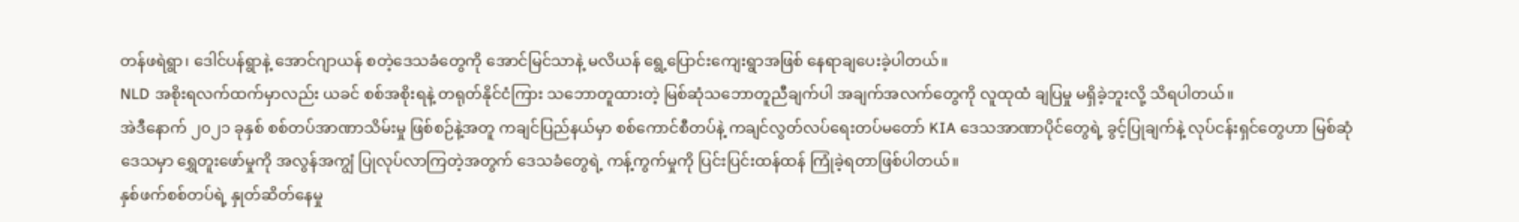တန်ဖရဲရွာ၊ ဒေါင်ပန်ရွာနဲ့ အောင်ဂျာယန် စတဲ့ဒေသခံတွေကို အောင်မြင်သာနဲ့ မလိယန် ရွေ့ပြောင်းကျေးရွာအဖြစ် နေရာချပေးခဲ့ပါတယ်။
NLD အစိုးရလက်ထက်မှာလည်း ယခင် စစ်အစိုးရနဲ့ တရုတ်နိုင်ငံကြား သဘောတူထားတဲ့ မြစ်ဆုံသဘောတူညီချက်ပါ အချက်အလက်တွေကို လူထုထံ ချပြမှု မရှိခဲ့ဘူးလို့ သိရပါတယ်။
အဲဒီနောက် ၂၀၂၁ ခုနှစ် စစ်တပ်အာဏာသိမ်းမှု ဖြစ်စဉ်နဲ့အတူ ကချင်ပြည်နယ်မှာ စစ်ကောင်စီတပ်နဲ့ ကချင်လွတ်လပ်ရေးတပ်မတော် KIA ဒေသအာဏာပိုင်တွေရဲ့ ခွင့်ပြုချက်နဲ့ လုပ်ငန်းရှင်တွေဟာ မြစ်ဆုံဒေသမှာ ရွှေတူးဖော်မှုကို အလွန်အကျွံ ပြုလုပ်လာကြတဲ့အတွက် ဒေသခံတွေရဲ့ ကန့်ကွက်မှုကို ပြင်းပြင်းထန်ထန် ကြုံခဲ့ရတာဖြစ်ပါတယ်။
နှစ်ဖက်စစ်တပ်ရဲ့ နှုတ်ဆိတ်နေမှု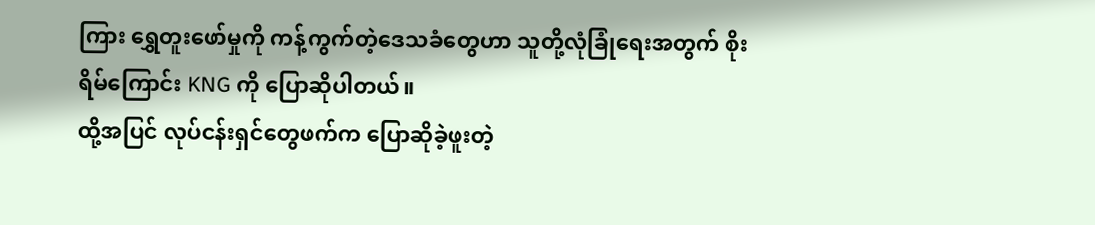ကြား ရွှေတူးဖော်မှုကို ကန့်ကွက်တဲ့ဒေသခံတွေဟာ သူတို့လုံခြုံရေးအတွက် စိုးရိမ်ကြောင်း KNG ကို ပြောဆိုပါတယ်။
ထို့အပြင် လုပ်ငန်းရှင်တွေဖက်က ပြောဆိုခဲ့ဖူးတဲ့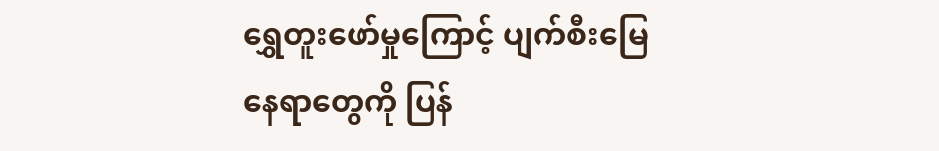ရွှေတူးဖော်မှုကြောင့် ပျက်စီးမြေနေရာတွေကို ပြန်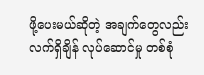ဖို့ပေးမယ်ဆိုတဲ့ အချက်တွေလည်း လက်ရှိချိန် လုပ်ဆောင်မှု တစ်စုံ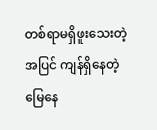တစ်ရာမရှိဖူးသေးတဲ့အပြင် ကျန်ရှိနေတဲ့ မြေနေ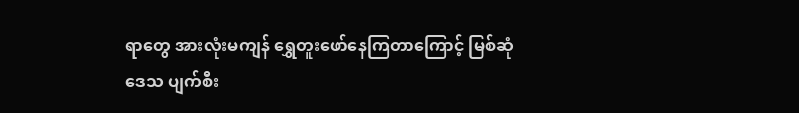ရာတွေ အားလုံးမကျန် ရွှေတူးဖော်နေကြတာကြောင့် မြစ်ဆုံဒေသ ပျက်စီး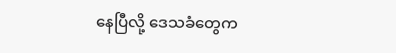နေပြီလို့ ဒေသခံတွေက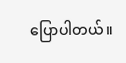ပြောပါတယ်။